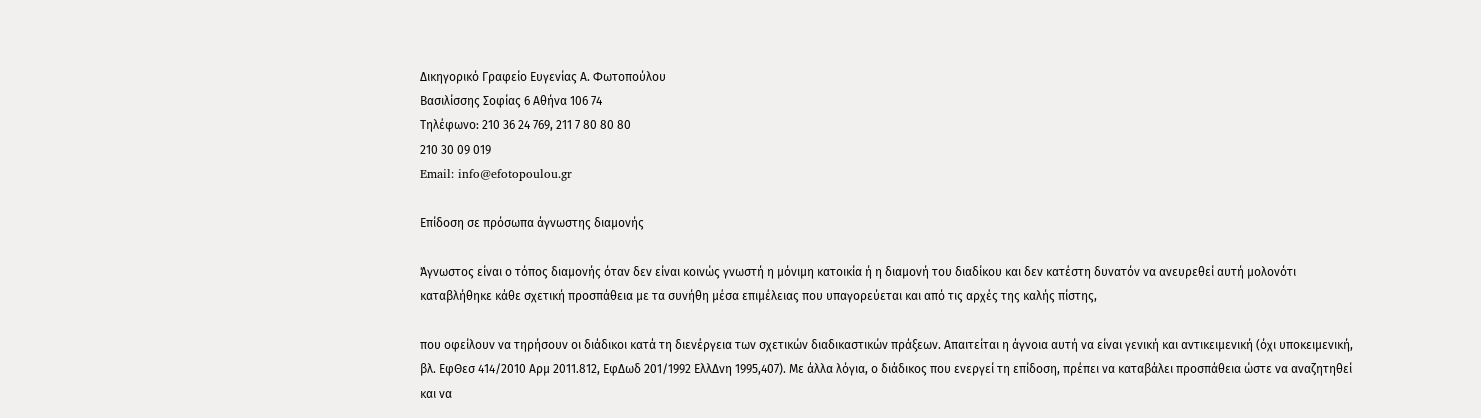Δικηγορικό Γραφείο Ευγενίας Α. Φωτοπούλου
Βασιλίσσης Σοφίας 6 Αθήνα 106 74
Τηλέφωνο: 210 36 24 769, 211 7 80 80 80
210 30 09 019
Email: info@efotopoulou.gr

Επίδοση σε πρόσωπα άγνωστης διαμονής

Άγνωστος είναι ο τόπος διαμονής όταν δεν είναι κοινώς γνωστή η μόνιμη κατοικία ή η διαμονή του διαδίκου και δεν κατέστη δυνατόν να ανευρεθεί αυτή μολονότι καταβλήθηκε κάθε σχετική προσπάθεια με τα συνήθη μέσα επιμέλειας που υπαγορεύεται και από τις αρχές της καλής πίστης,

που οφείλουν να τηρήσουν οι διάδικοι κατά τη διενέργεια των σχετικών διαδικαστικών πράξεων. Απαιτείται η άγνοια αυτή να είναι γενική και αντικειμενική (όχι υποκειμενική, βλ. ΕφΘεσ 414/2010 Αρμ 2011.812, ΕφΔωδ 201/1992 ΕλλΔνη 1995,407). Με άλλα λόγια, ο διάδικος που ενεργεί τη επίδοση, πρέπει να καταβάλει προσπάθεια ώστε να αναζητηθεί και να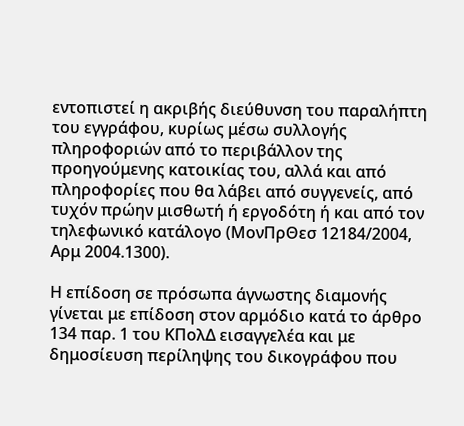εντοπιστεί η ακριβής διεύθυνση του παραλήπτη του εγγράφου, κυρίως μέσω συλλογής πληροφοριών από το περιβάλλον της προηγούμενης κατοικίας του, αλλά και από πληροφορίες που θα λάβει από συγγενείς, από τυχόν πρώην μισθωτή ή εργοδότη ή και από τον τηλεφωνικό κατάλογο (ΜονΠρΘεσ 12184/2004, Αρμ 2004.1300).

Η επίδοση σε πρόσωπα άγνωστης διαμονής γίνεται με επίδοση στον αρμόδιο κατά το άρθρο 134 παρ. 1 του ΚΠολΔ εισαγγελέα και με δημοσίευση περίληψης του δικογράφου που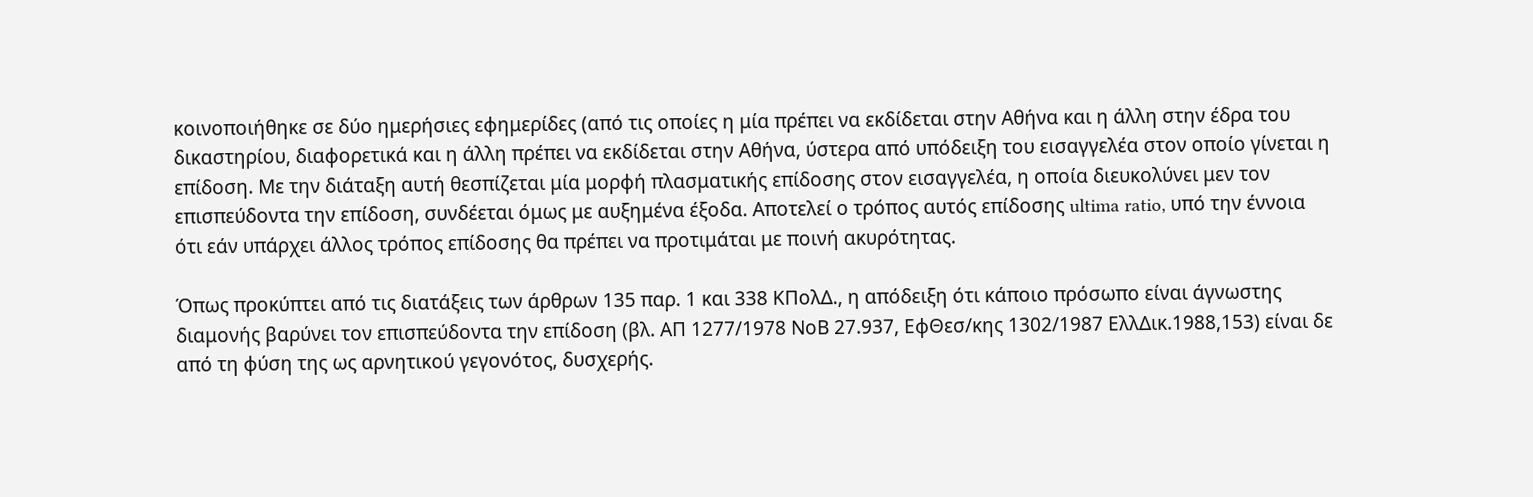κοινοποιήθηκε σε δύο ημερήσιες εφημερίδες (από τις οποίες η μία πρέπει να εκδίδεται στην Αθήνα και η άλλη στην έδρα του δικαστηρίου, διαφορετικά και η άλλη πρέπει να εκδίδεται στην Αθήνα, ύστερα από υπόδειξη του εισαγγελέα στον οποίο γίνεται η επίδοση. Με την διάταξη αυτή θεσπίζεται μία μορφή πλασματικής επίδοσης στον εισαγγελέα, η οποία διευκολύνει μεν τον επισπεύδοντα την επίδοση, συνδέεται όμως με αυξημένα έξοδα. Αποτελεί ο τρόπος αυτός επίδοσης ultima ratio, υπό την έννοια ότι εάν υπάρχει άλλος τρόπος επίδοσης θα πρέπει να προτιμάται με ποινή ακυρότητας.

Όπως προκύπτει από τις διατάξεις των άρθρων 135 παρ. 1 και 338 ΚΠολΔ., η απόδειξη ότι κάποιο πρόσωπο είναι άγνωστης διαμονής βαρύνει τον επισπεύδοντα την επίδοση (βλ. ΑΠ 1277/1978 ΝοΒ 27.937, ΕφΘεσ/κης 1302/1987 ΕλλΔικ.1988,153) είναι δε από τη φύση της ως αρνητικού γεγονότος, δυσχερής.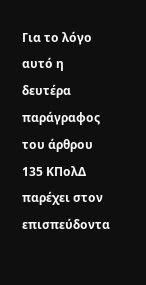Για το λόγο αυτό η δευτέρα παράγραφος του άρθρου 135 ΚΠολΔ παρέχει στον επισπεύδοντα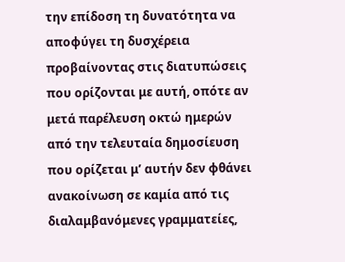την επίδοση τη δυνατότητα να αποφύγει τη δυσχέρεια προβαίνοντας στις διατυπώσεις που ορίζονται με αυτή, οπότε αν μετά παρέλευση οκτώ ημερών από την τελευταία δημοσίευση που ορίζεται μ’ αυτήν δεν φθάνει ανακοίνωση σε καμία από τις διαλαμβανόμενες γραμματείες,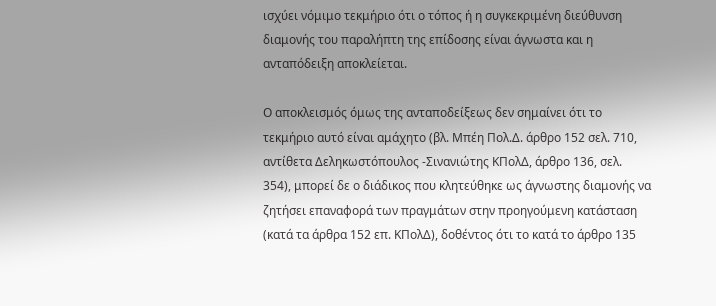ισχύει νόμιμο τεκμήριο ότι ο τόπος ή η συγκεκριμένη διεύθυνση διαμονής του παραλήπτη της επίδοσης είναι άγνωστα και η ανταπόδειξη αποκλείεται.

Ο αποκλεισμός όμως της ανταποδείξεως δεν σημαίνει ότι το τεκμήριο αυτό είναι αμάχητο (βλ. Μπέη Πολ.Δ. άρθρο 152 σελ. 710, αντίθετα Δεληκωστόπουλος -Σινανιώτης ΚΠολΔ, άρθρο 136, σελ. 354), μπορεί δε ο διάδικος που κλητεύθηκε ως άγνωστης διαμονής να ζητήσει επαναφορά των πραγμάτων στην προηγούμενη κατάσταση (κατά τα άρθρα 152 επ. ΚΠολΔ), δοθέντος ότι το κατά το άρθρο 135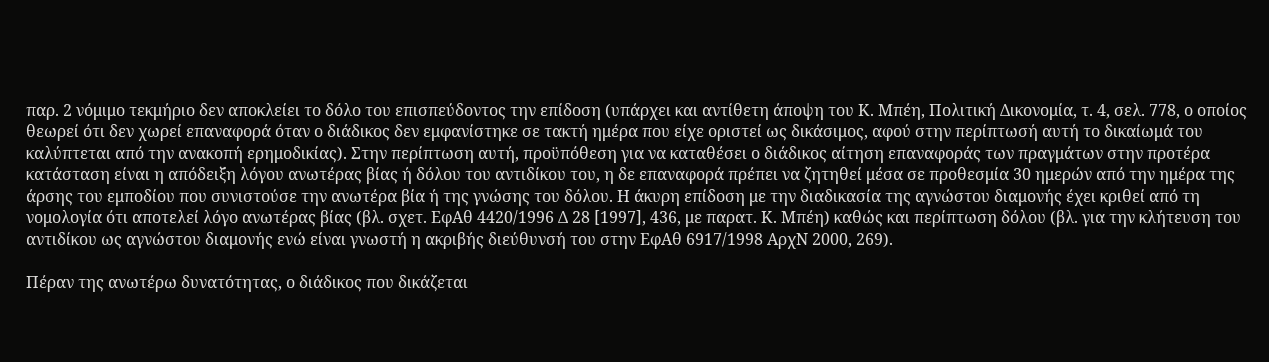παρ. 2 νόμιμο τεκμήριο δεν αποκλείει το δόλο του επισπεύδοντος την επίδοση (υπάρχει και αντίθετη άποψη του Κ. Μπέη, Πολιτική Δικονομία, τ. 4, σελ. 778, ο οποίος θεωρεί ότι δεν χωρεί επαναφορά όταν ο διάδικος δεν εμφανίστηκε σε τακτή ημέρα που είχε οριστεί ως δικάσιμος, αφού στην περίπτωσή αυτή το δικαίωμά του καλύπτεται από την ανακοπή ερημοδικίας). Στην περίπτωση αυτή, προϋπόθεση για να καταθέσει ο διάδικος αίτηση επαναφοράς των πραγμάτων στην προτέρα κατάσταση είναι η απόδειξη λόγου ανωτέρας βίας ή δόλου του αντιδίκου του, η δε επαναφορά πρέπει να ζητηθεί μέσα σε προθεσμία 30 ημερών από την ημέρα της άρσης του εμποδίου που συνιστούσε την ανωτέρα βία ή της γνώσης του δόλου. Η άκυρη επίδοση με την διαδικασία της αγνώστου διαμονής έχει κριθεί από τη νομολογία ότι αποτελεί λόγο ανωτέρας βίας (βλ. σχετ. ΕφΑθ 4420/1996 Δ 28 [1997], 436, με παρατ. Κ. Μπέη) καθώς και περίπτωση δόλου (βλ. για την κλήτευση του αντιδίκου ως αγνώστου διαμονής ενώ είναι γνωστή η ακριβής διεύθυνσή του στην ΕφΑθ 6917/1998 ΑρχΝ 2000, 269).

Πέραν της ανωτέρω δυνατότητας, ο διάδικος που δικάζεται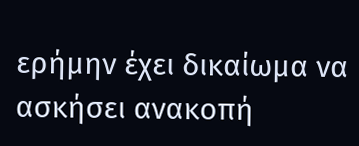ερήμην έχει δικαίωμα να ασκήσει ανακοπή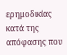ερημοδικίας κατά της απόφασης που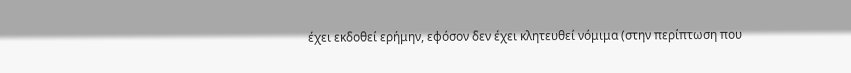έχει εκδοθεί ερήμην, εφόσον δεν έχει κλητευθεί νόμιμα (στην περίπτωση που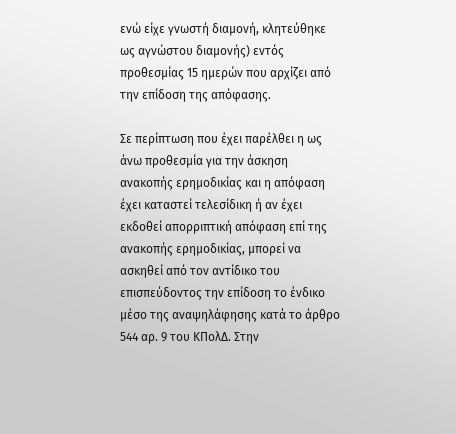ενώ είχε γνωστή διαμονή, κλητεύθηκε ως αγνώστου διαμονής) εντός προθεσμίας 15 ημερών που αρχίζει από την επίδοση της απόφασης.

Σε περίπτωση που έχει παρέλθει η ως άνω προθεσμία για την άσκηση ανακοπής ερημοδικίας και η απόφαση έχει καταστεί τελεσίδικη ή αν έχει εκδοθεί απορριπτική απόφαση επί της ανακοπής ερημοδικίας, μπορεί να ασκηθεί από τον αντίδικο του επισπεύδοντος την επίδοση το ένδικο μέσο της αναψηλάφησης κατά το άρθρο 544 αρ. 9 του ΚΠολΔ. Στην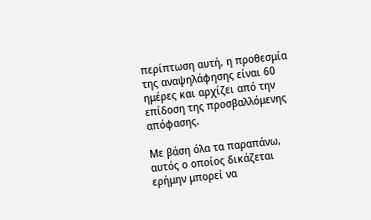περίπτωση αυτή, η προθεσμία της αναψηλάφησης είναι 60 ημέρες και αρχίζει από την επίδοση της προσβαλλόμενης απόφασης.

Με βάση όλα τα παραπάνω, αυτός ο οποίος δικάζεται ερήμην μπορεί να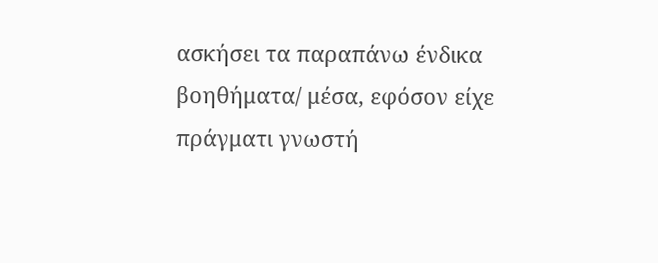ασκήσει τα παραπάνω ένδικα βοηθήματα/ μέσα, εφόσον είχε πράγματι γνωστή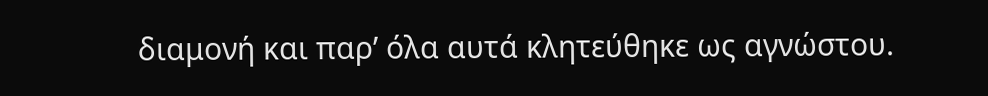διαμονή και παρ’ όλα αυτά κλητεύθηκε ως αγνώστου.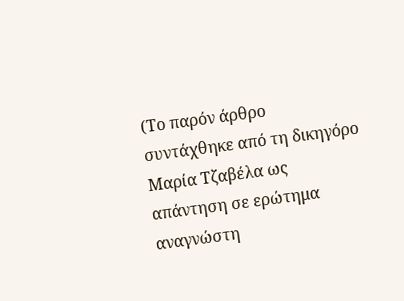(Το παρόν άρθρο συντάχθηκε από τη δικηγόρο Μαρία Τζαβέλα ως απάντηση σε ερώτημα αναγνώστη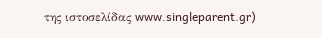της ιστοσελίδας www.singleparent.gr)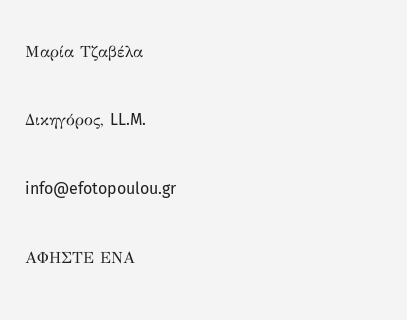Μαρία Τζαβέλα

Δικηγόρος, LL.M.

info@efotopoulou.gr

ΑΦΗΣΤΕ ΕΝΑ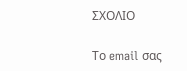ΣΧΟΛΙΟ

Το email σας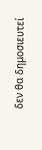δεν θα δημοσιευτεί